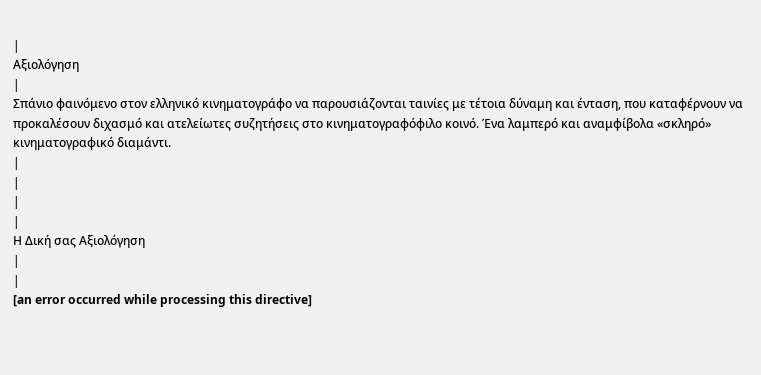|
Αξιολόγηση
|
Σπάνιο φαινόμενο στον ελληνικό κινηματογράφο να παρουσιάζονται ταινίες με τέτοια δύναμη και ένταση, που καταφέρνουν να προκαλέσουν διχασμό και ατελείωτες συζητήσεις στο κινηματογραφόφιλο κοινό. Ένα λαμπερό και αναμφίβολα «σκληρό» κινηματογραφικό διαμάντι.
|
|
|
|
Η Δική σας Αξιολόγηση
|
|
[an error occurred while processing this directive]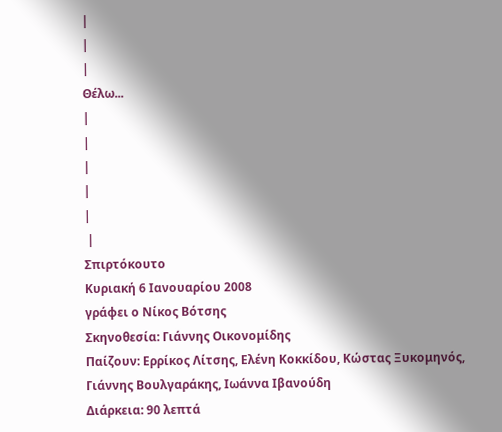|
|
|
Θέλω...
|
|
|
|
|
 |
Σπιρτόκουτο
Κυριακή 6 Ιανουαρίου 2008
γράφει ο Νίκος Βότσης
Σκηνοθεσία: Γιάννης Οικονομίδης
Παίζουν: Ερρίκος Λίτσης, Ελένη Κοκκίδου, Κώστας Ξυκομηνός, Γιάννης Βουλγαράκης, Ιωάννα Ιβανούδη
Διάρκεια: 90 λεπτά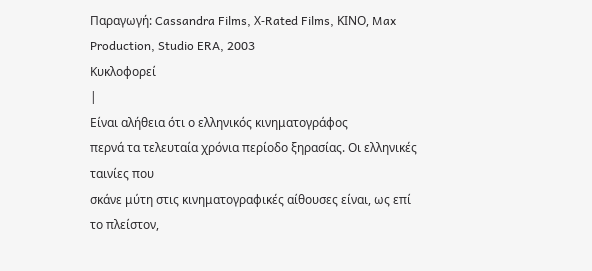Παραγωγή: Cassandra Films, Χ-Rated Films, ΚΙΝΟ, Max Production, Studio ERA, 2003
Κυκλοφορεί
|
Είναι αλήθεια ότι ο ελληνικός κινηματογράφος
περνά τα τελευταία χρόνια περίοδο ξηρασίας. Οι ελληνικές ταινίες που
σκάνε μύτη στις κινηματογραφικές αίθουσες είναι, ως επί το πλείστον,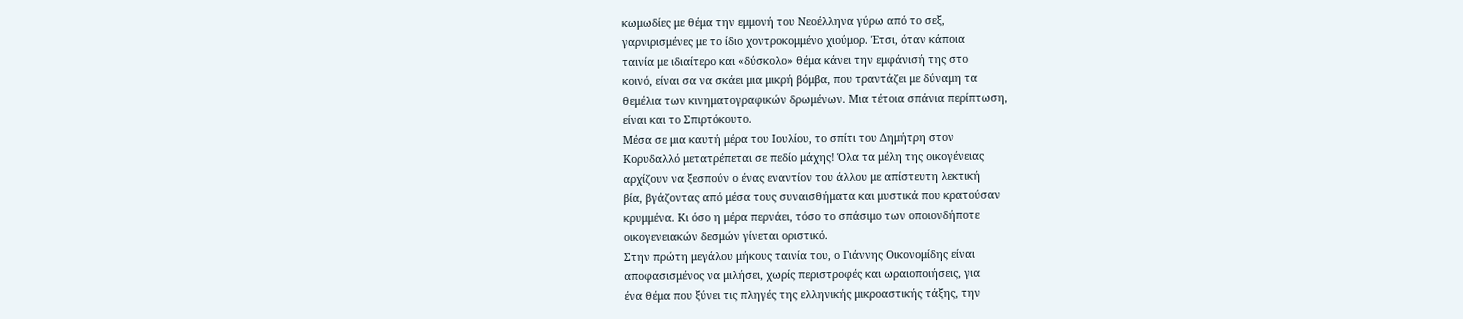κωμωδίες με θέμα την εμμονή του Νεοέλληνα γύρω από το σεξ,
γαρνιρισμένες με το ίδιο χοντροκομμένο χιούμορ. Έτσι, όταν κάποια
ταινία με ιδιαίτερο και «δύσκολο» θέμα κάνει την εμφάνισή της στο
κοινό, είναι σα να σκάει μια μικρή βόμβα, που τραντάζει με δύναμη τα
θεμέλια των κινηματογραφικών δρωμένων. Μια τέτοια σπάνια περίπτωση,
είναι και το Σπιρτόκουτο.
Μέσα σε μια καυτή μέρα του Ιουλίου, το σπίτι του Δημήτρη στον
Κορυδαλλό μετατρέπεται σε πεδίο μάχης! Όλα τα μέλη της οικογένειας
αρχίζουν να ξεσπούν ο ένας εναντίον του άλλου με απίστευτη λεκτική
βία, βγάζοντας από μέσα τους συναισθήματα και μυστικά που κρατούσαν
κρυμμένα. Κι όσο η μέρα περνάει, τόσο το σπάσιμο των οποιονδήποτε
οικογενειακών δεσμών γίνεται οριστικό.
Στην πρώτη μεγάλου μήκους ταινία του, ο Γιάννης Οικονομίδης είναι
αποφασισμένος να μιλήσει, χωρίς περιστροφές και ωραιοποιήσεις, για
ένα θέμα που ξύνει τις πληγές της ελληνικής μικροαστικής τάξης, την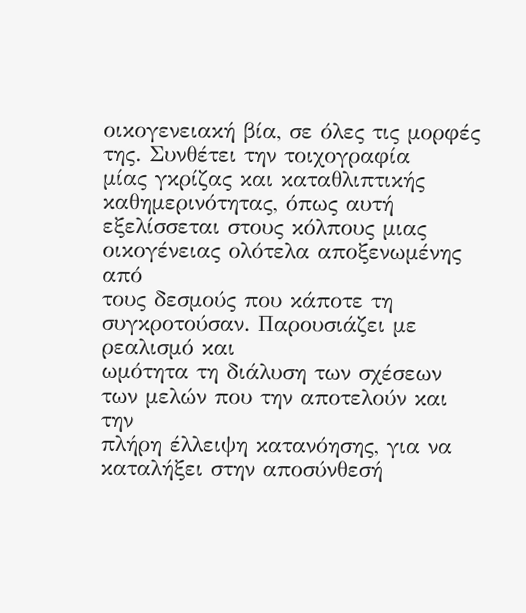οικογενειακή βία, σε όλες τις μορφές της. Συνθέτει την τοιχογραφία
μίας γκρίζας και καταθλιπτικής καθημερινότητας, όπως αυτή
εξελίσσεται στους κόλπους μιας οικογένειας ολότελα αποξενωμένης από
τους δεσμούς που κάποτε τη συγκροτούσαν. Παρουσιάζει με ρεαλισμό και
ωμότητα τη διάλυση των σχέσεων των μελών που την αποτελούν και την
πλήρη έλλειψη κατανόησης, για να καταλήξει στην αποσύνθεσή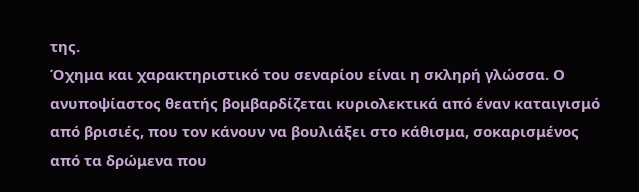της.
Όχημα και χαρακτηριστικό του σεναρίου είναι η σκληρή γλώσσα. Ο
ανυποψίαστος θεατής βομβαρδίζεται κυριολεκτικά από έναν καταιγισμό
από βρισιές, που τον κάνουν να βουλιάξει στο κάθισμα, σοκαρισμένος
από τα δρώμενα που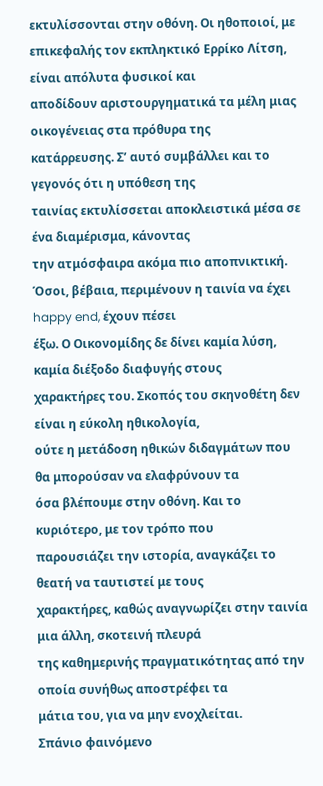εκτυλίσσονται στην οθόνη. Οι ηθοποιοί, με
επικεφαλής τον εκπληκτικό Ερρίκο Λίτση, είναι απόλυτα φυσικοί και
αποδίδουν αριστουργηματικά τα μέλη μιας οικογένειας στα πρόθυρα της
κατάρρευσης. Σ’ αυτό συμβάλλει και το γεγονός ότι η υπόθεση της
ταινίας εκτυλίσσεται αποκλειστικά μέσα σε ένα διαμέρισμα, κάνοντας
την ατμόσφαιρα ακόμα πιο αποπνικτική.
Όσοι, βέβαια, περιμένουν η ταινία να έχει happy end, έχουν πέσει
έξω. Ο Οικονομίδης δε δίνει καμία λύση, καμία διέξοδο διαφυγής στους
χαρακτήρες του. Σκοπός του σκηνοθέτη δεν είναι η εύκολη ηθικολογία,
ούτε η μετάδοση ηθικών διδαγμάτων που θα μπορούσαν να ελαφρύνουν τα
όσα βλέπουμε στην οθόνη. Και το κυριότερο, με τον τρόπο που
παρουσιάζει την ιστορία, αναγκάζει το θεατή να ταυτιστεί με τους
χαρακτήρες, καθώς αναγνωρίζει στην ταινία μια άλλη, σκοτεινή πλευρά
της καθημερινής πραγματικότητας από την οποία συνήθως αποστρέφει τα
μάτια του, για να μην ενοχλείται.
Σπάνιο φαινόμενο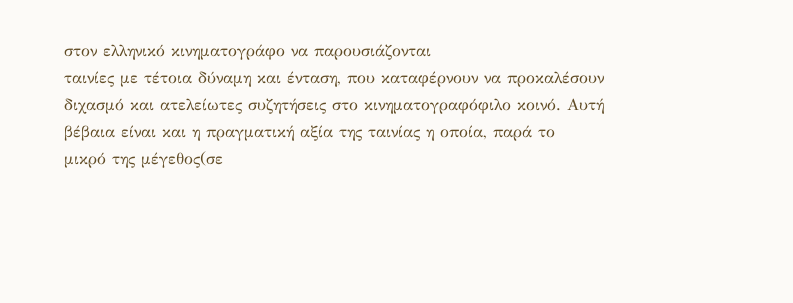στον ελληνικό κινηματογράφο να παρουσιάζονται
ταινίες με τέτοια δύναμη και ένταση, που καταφέρνουν να προκαλέσουν
διχασμό και ατελείωτες συζητήσεις στο κινηματογραφόφιλο κοινό. Αυτή
βέβαια είναι και η πραγματική αξία της ταινίας η οποία, παρά το
μικρό της μέγεθος(σε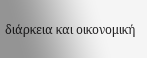διάρκεια και οικονομική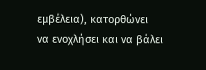εμβέλεια), κατορθώνει
να ενοχλήσει και να βάλει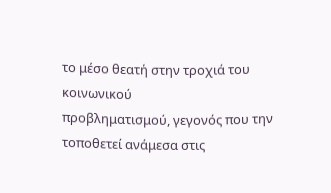το μέσο θεατή στην τροχιά του κοινωνικού
προβληματισμού, γεγονός που την τοποθετεί ανάμεσα στις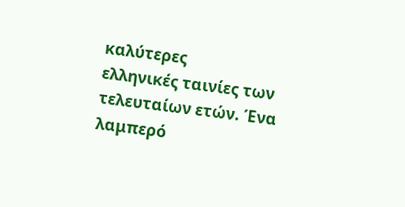καλύτερες
ελληνικές ταινίες των τελευταίων ετών. Ένα λαμπερό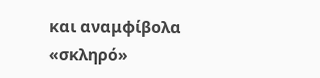και αναμφίβολα
«σκληρό»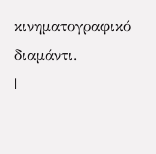κινηματογραφικό διαμάντι.
|